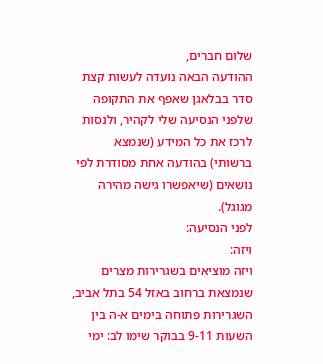שלום חברים,
ההודעה הבאה נועדה לעשות קצת סדר בבלאגן שאפף את התקופה שלפני הנסיעה שלי לקהיר, ולנסות לרכז את כל המידע (שנמצא ברשותי) בהודעה אחת מסודרת לפי נושאים (שיאפשרו גישה מהירה מגוגל).
לפני הנסיעה:
ויזה:
ויזה מוציאים בשגרירות מצרים שנמצאת ברחוב באזל 54 בתל אביב, השגרירות פתוחה בימים א-ה בין השעות 9-11 בבוקר שימו לב: ימי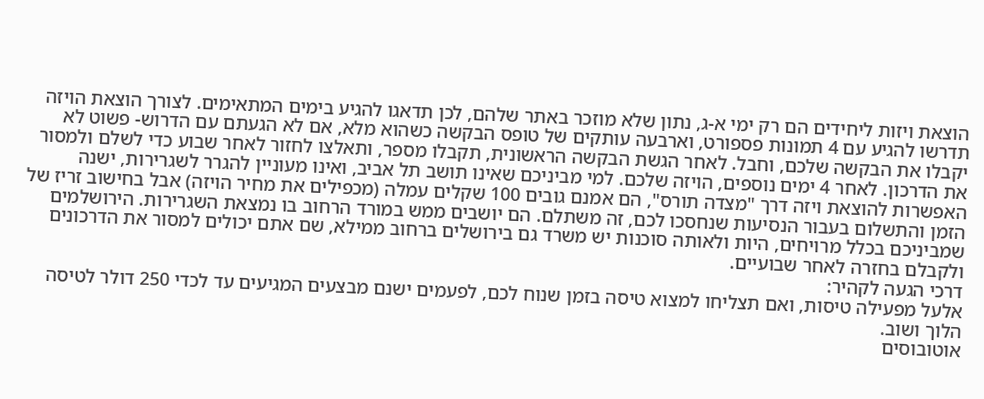הוצאת ויזות ליחידים הם רק ימי א-ג, נתון שלא מוזכר באתר שלהם, לכן תדאגו להגיע בימים המתאימים. לצורך הוצאת הויזה תדרשו להגיע עם 4 תמונות פספורט, וארבעה עותקים של טופס הבקשה כשהוא מלא, אם לא הגעתם עם הדרוש- פשוט לא יקבלו את הבקשה שלכם, וחבל. לאחר הגשת הבקשה הראשונית, תקבלו מספר, ותאלצו לחזור לאחר שבוע כדי לשלם ולמסור את הדרכון. לאחר 4 ימים נוספים, הויזה שלכם. למי מביניכם שאינו תושב תל אביב, ואינו מעוניין להגרר לשגרירות, ישנה האפשרות להוצאת ויזה דרך "מצדה תורס", הם אמנם גובים 100 שקלים עמלה (מכפילים את מחיר הויזה) אבל בחישוב זריז של הזמן והתשלום בעבור הנסיעות שנחסכו לכם, זה משתלם. הם יושבים ממש במורד הרחוב בו נמצאת השגרירות. הירושלמים שמביניכם בכלל מרויחים, היות ולאותה סוכנות יש משרד גם בירושלים ברחוב ממילא, שם אתם יכולים למסור את הדרכונים ולקבלם בחזרה לאחר שבועיים.
דרכי הגעה לקהיר:
אלעל מפעילה טיסות, ואם תצליחו למצוא טיסה בזמן שנוח לכם, לפעמים ישנם מבצעים המגיעים עד לכדי 250 דולר לטיסה הלוך ושוב.
אוטובוסים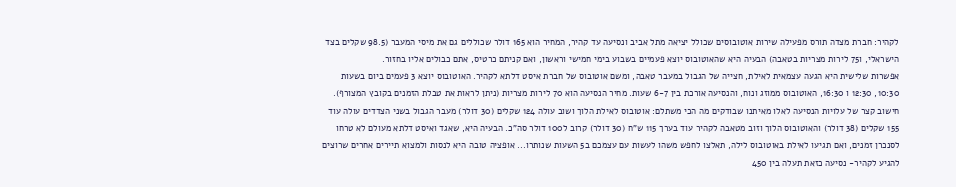לקהיר: חברת מצדה תורס מפעילה שירות אוטובוסים שכולל יציאה מתל אביב ונסיעה עד קהיר, המחיר הוא 165 דולר שכוללים גם את מיסי המעבר (98.5 שקלים בצד הישראלי, ו75 לירות מצריות בטאבה) הבעיה היא שהאוטובוס יוצא פעמיים בשבוע בימי חמישי וראשון, ואם קניתם כרטיס, אתם כבולים אליו בחזור.
אפשרות שלישית היא הגעה עצמאית לאילת, חצייה של הגבול במעבר טאבה, ומשם אוטובוס של חברת איסט דלתא לקהיר. האוטובוס יוצא 3 פעמים ביום בשעות 10:30, 12:30 ו 16:30, האוטובוס ממוזג ונוח, והנסיעה אורכת בין 6-7 שעות. מחיר הנסיעה הוא 70 לירות מצריות (ניתן לראות את טבלת הזמנים בקובץ המצורף). חישוב קצר של עלויות הנסיעה לאלו מאיתנו שבודקים מה הכי משתלם: אוטובוס לאילת הלוך ושוב עולה 124 שקלים (30 דולר) מעבר הגבול בשני הצדדים עולה עוד 155 שקלים (38 דולר) והאוטובוס הלוך וזוב מטאבה לקהיר עוד בערך 115 ש"ח (30 דולר) קרוב ל100 דולר סה"כ. הבעיה היא, שאגד ואיסט דלתא מעולם לא טרחו לסנכרן זמנים, ואם תגיעו לאילת באוטובוס לילה, תאלצו לחפש משהו לעשות עם עצמכם ב5 השעות שנותרו... אופציה טובה היא לנסות ולמצוא תיירים אחרים שרוצים להגיע לקהיר- נסיעה כזאת תעלה בין 450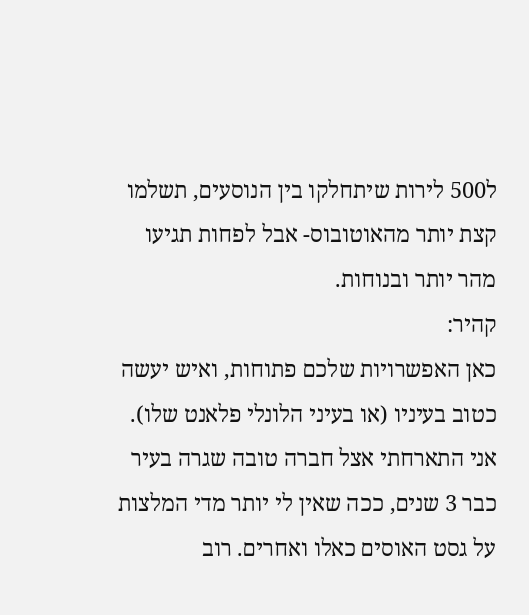ל500 לירות שיתחלקו בין הנוסעים, תשלמו קצת יותר מהאוטובוס- אבל לפחות תגיעו מהר יותר ובנוחות.
קהיר:
כאן האפשרויות שלכם פתוחות, ואיש יעשה כטוב בעיניו (או בעיני הלונלי פלאנט שלו). אני התארחתי אצל חברה טובה שגרה בעיר כבר 3 שנים, ככה שאין לי יותר מדי המלצות על גסט האוסים כאלו ואחרים. רוב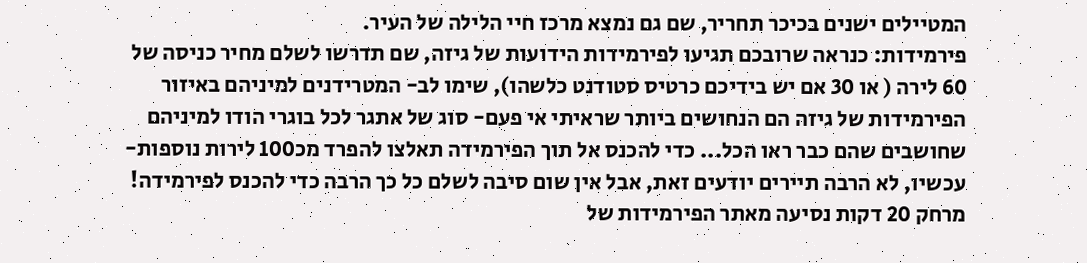המטיילים ישנים בכיכר תחריר, שם גם נמצא מרכז חיי הלילה של העיר.
פירמידות: כנראה שרובכם תגיעו לפירמידות הידועות של גיזה, שם תדרשו לשלם מחיר כניסה של 60 לירה ( או 30 אם יש בידיכם כרטיס סטודנט כלשהו), שימו לב- המטרידנים למיניהם באיזור הפירמידות של גיזה הם הנחושים ביותר שראיתי אי פעם- סוג של אתגר לכל בוגרי הודו למיניהם שחושבים שהם כבר ראו הכל... כדי להכנס אל תוך הפירמידה תאלצו להפרד מכ100 לירות נוספות- עכשיו, לא הרבה תיירים יודעים זאת, אבל אין שום סיבה לשלם כל כך הרבה כדי להכנס לפירמידה! מרחק 20 דקות נסיעה מאתר הפירמידות של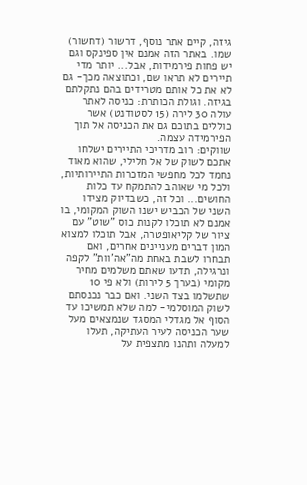גיזה, קיים אתר נוסף, דרשור (דחשור) שמו. באתר הזה אמנם אין ספינקס וגם יש פחות פירמידות, אבל... יותר מדי תיירים לא תראו שם, וכתוצאה מכך- גם לא את כל אותם מטרידים בהם נתקלתם בגיזה. וגולת הכותרת: כניסה לאתר עולה 30 לירה (15 לסטודנט) אשר כוללים בתוכם גם את הכניסה אל תוך הפירמידה עצמה.
שווקים: רוב מדריכי התיירים ישלחו אתכם לשוק של אל חלילי, שהוא מאוד נחמד לכל מחפשי המזכרות התיירותיות, ולכל מי שאוהב להתמקח עד כלות החושים... וכל זה, כשבדיוק מצידו השני של הכביש ישנו השוק המקומי, בו אמנם לא תוכלו לקנות כוס "שוט" עם ציור של קליאופטרה, אבל תוכלו למצוא המון דברים מעניינים אחרים, ואם תבחרו לשבת באחת מה"אה'וות" לקפה ונרגילה, תדעו שאתם משלמים מחיר מקומי (בערך 5 לירות) ולא פי 10 שתשלמו בצד השני. ואם כבר נכנסתם לשוק המוסלמי- למה שלא תמשיכו עד הסוף אל מגדלי המסגד שנמצאים מעל שער הכניסה לעיר העתיקה, תעלו למעלה ותהנו מתצפית על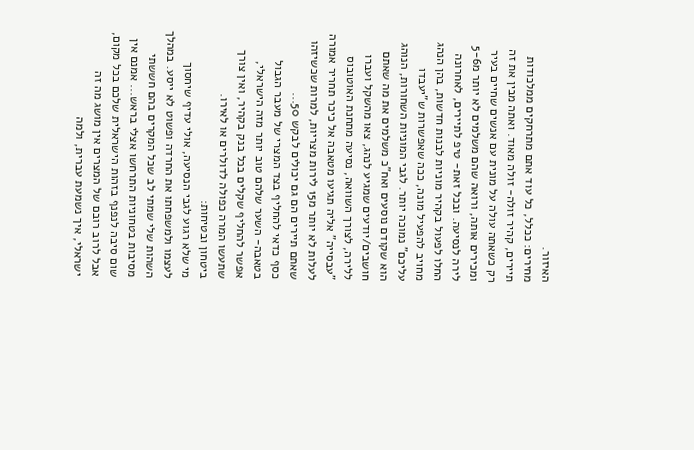האיזור.
מחירים: ככלל, כל עוד אתם מתרחקים ממלכודות תיירים, קהיר זולה- זולה מאוד. ואתה מבין את זה רק כשאתה עולה על מונית עם אנשים שחיים בעיר ומכירים אותה, ורואה שהם משלמים לא יותר מ5-6 לירה לנסיעה. ובכל זאת- טיפ לתיירים, לאחרונה החלו לפעול בקהיר מוניות לבנות חדשות, בהן הנהג מחויב להפעיל מונה, ככה שאפשרות ש"יעבדו עליכם" נמוכה יותר. לגבי המוניות השחורות, הנוהג הוא שקודם נוסעים ואח"כ משלמים את מה שאתם חושבים/יודעים שמגיע לנהג, צאו מהשקל ועברו ללירה, לצורך השוואה, נסיעה מתחנת האוטובוס "עבסייה" אליה תגיעו מטאבה אל כיכר תחריר אמורה לעלות לא יותר מ15 לירות מצריות, למרות שכשיזהו שאתם תיירים הם גם יכולים לבקש 50...
כסף כדאי להחליף בצד המצרי של מעבר הגבול בטאבה- השער שלהם טוב יותר מזה הישראלי, אפשר להחליף שקלים בכל בנק בקהיר, ואין צורך שתעשו המרה כפולה לדולרים או לאירו.
ביטחון ובטיחות:
מי שלא רגוע לגבי הנסיעה, אולי עדיף שיחסוך לעצמו ולמשפחתו את החרדה ופשוט לא ייסע. במהלך השהות שלי שמתי לב שכל המקרים בהם חששתי מסיבות בטחוניות התרחשו אצלי בראש... אמנם אין שום סיבה לנפנף בזהות הישראלית שלכם בכל מקום, אבל לרוב רובם של המצרים אין מושג מה זה ישראלי, איך נשמעת עברית, ולמה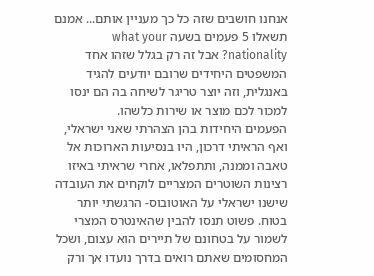אנחנו חושבים שזה כל כך מעניין אותם... אמנם תשאלו 5 פעמים בשעה what your nationality? אבל זה רק בגלל שזהו אחד המשפטים היחידים שרובם יודעים להגיד באנגלית, וזה יוצר טריגר לשיחה בה הם ינסו למכור לכם מוצר או שירות כלשהו.
הפעמים היחידות בהן הצהרתי שאני ישראלי, ואף הראיתי דרכון, היו בנסיעות הארוכות אל טאבה וממנה, ותתפלאו, אחרי שראיתי באיזו רצינות השוטרים המצריים לוקחים את העובדה שישנו ישראלי על האוטובוס- הרגשתי יותר בטוח. פשוט תנסו להבין שהאינטרס המצרי לשמור על בטחונם של תיירים הוא עצום, ושכל המחסומים שאתם רואים בדרך נועדו אך ורק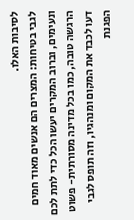לסיבות האלו.
לגבי בטיחות: המצרים הם אנשים מאוד חמים ונעימים, וברוב המקרים יעשו הכל כדי לתת לכם הרגשה טובה, כמו בכל מדינה מסורתית- פשוט דעו לכבד את המקום ומנהגיו, וזה תופס לגבי הפגנת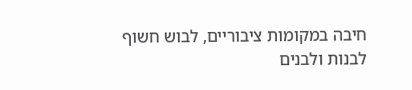חיבה במקומות ציבוריים, לבוש חשוף לבנות ולבנים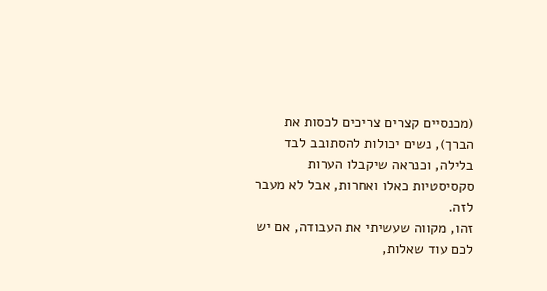(מכנסיים קצרים צריכים לכסות את הברך), נשים יכולות להסתובב לבד בלילה, וכנראה שיקבלו הערות סקסיסטיות כאלו ואחרות, אבל לא מעבר לזה.
זהו, מקווה שעשיתי את העבודה, אם יש לכם עוד שאלות,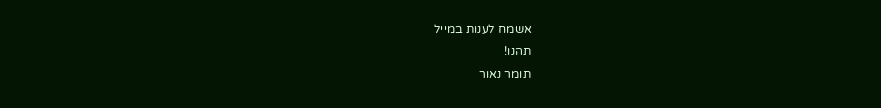אשמח לענות במייל
תהנו!
תומר נאור